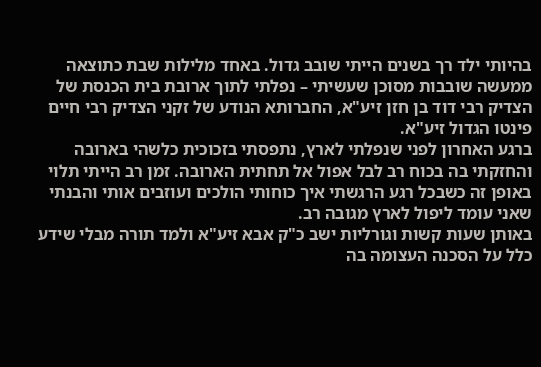בהיותי ילד רך בשנים הייתי שובב גדול. באחד מלילות שבת כתוצאה ממעשה שובבות מסוכן שעשיתי – נפלתי לתוך ארובת בית הכנסת של הצדיק רבי דוד בן חזן זיע"א, החברותא הנודע של זקני הצדיק רבי חיים פינטו הגדול זיע"א.
ברגע האחרון לפני שנפלתי לארץ, נתפסתי בזכוכית כלשהי בארובה והחזקתי בה בכוח רב לבל אפול אל תחתית הארובה. זמן רב הייתי תלוי באופן זה כשבכל רגע הרגשתי איך כוחותי הולכים ועוזבים אותי והבנתי שאני עומד ליפול לארץ מגובה רב.
באותן שעות קשות וגורליות ישב כ"ק אבא זיע"א ולמד תורה מבלי שידע כלל על הסכנה העצומה בה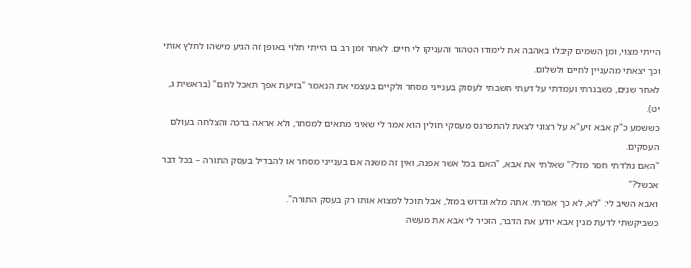הייתי מצוי, ומן השמים קיבלו באהבה את לימודו הטהור והעניקו לי חיים. לאחר זמן רב בו הייתי תלוי באופן זה הגיע מישהו לחלץ אותי וכך יצאתי מהעניין לחיים ולשלום.
לאחר שנים, כשבגרתי ועמדתי על דעתי חשבתי לעסוק בענייני מסחר ולקיים בעצמי את הנאמר "בזיעת אפך תאכל לחם" (בראשית ג, יט).
כששמע כ"ק אבא זיע"א על רצוני לצאת להתפרנס מעסקי חולין הוא אמר לי שאיני מתאים למסחר, ולא אראה ברכה והצלחה בעולם העסקים.
"האם נולדתי חסר מזל?" שאלתי את אבא, "האם בכל אשר אפנה, ואין זה משנה אם בענייני מסחר או להבדיל בעסק התורה – בכל דבר אכשל?"
ואבא השיב לי: "לא, לא כך אמרתי. אתה מלא וגדוש במזל, אבל תוכל למצוא אותו רק בעסק התורה".
כשביקשתי לדעת מנין אבא יודע את הדבר, הזכיר לי אבא את מעשה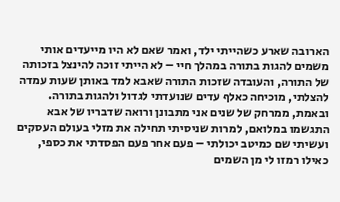הארובה שארע כשהייתי ילד, ואמר שאם לא היו מייעדים אותי משמים להגות בתורה במהלך חיי – לא הייתי זוכה להינצל בזכותה של התורה, והעובדה שזכות התורה שאבא למד באותן שעות עמדה להצלתי, מוכיחה כאלף עדים שנועדתי לגדול ולהגות בתורה.
ובאמת, ממרחק של שנים אני מתבונן ורואה שדבריו של אבא התגשמו במלואם, למרות שניסיתי תחילה את מזלי בעולם העסקים ועשיתי שם כמיטב יכולתי – פעם אחר פעם הפסדתי את כספי, כאילו רמזו לי מן השמים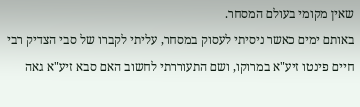שאין מקומי בעולם המסחר.
באותם ימים כאשר ניסיתי לעסוק במסחר, עליתי לקברו של סבי הצדיק רבי חיים פינטו זיע"א במרוקו, ושם התעוררתי לחשוב האם סבא זיע"א גאה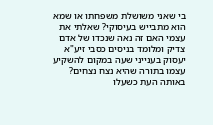בי שאני משושלת משפחתו או שמא הוא מתבייש בעיסוקי? שאלתי את עצמי האם זה נאה שנכדו של אדם צדיק ומלומד בניסים כסבי זיע"א יעסוק בענייני שעה במקום להשקיע עצמו בתורה שהיא נצח נצחים?
באותה העת כשעלו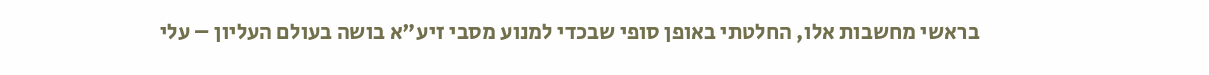בראשי מחשבות אלו, החלטתי באופן סופי שבכדי למנוע מסבי זיע"א בושה בעולם העליון – עלי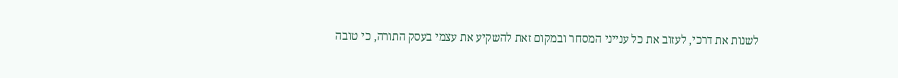לשנות את דרכי, לעזוב את כל ענייני המסחר ובמקום זאת להשקיע את עצמי בעסק התורה, כי טובה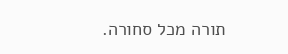תורה מכל סחורה.